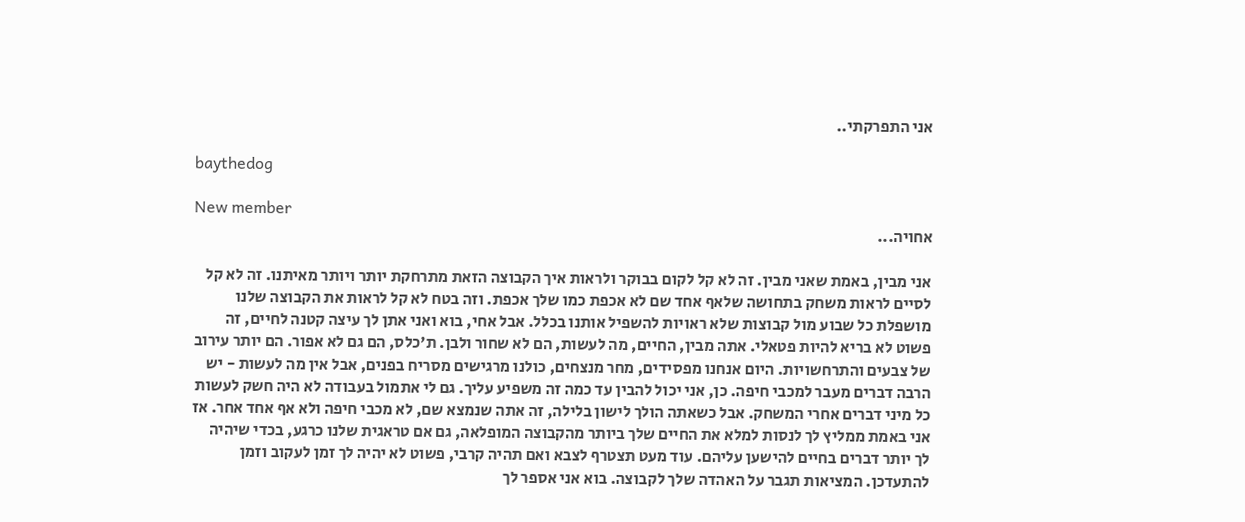אני התפרקתי..

baythedog

New member
אחויה...

אני מבין, באמת שאני מבין. זה לא קל לקום בבוקר ולראות איך הקבוצה הזאת מתרחקת יותר ויותר מאיתנו. זה לא קל לסיים לראות משחק בתחושה שלאף אחד שם לא אכפת כמו שלך אכפת. וזה בטח לא קל לראות את הקבוצה שלנו מושפלת כל שבוע מול קבוצות שלא ראויות להשפיל אותנו בכלל. אבל אחי, בוא ואני אתן לך עיצה קטנה לחיים, זה פשוט לא בריא להיות פטאלי. אתה מבין, החיים, מה לעשות, הם לא שחור ולבן. ת'כלס, הם גם לא אפור. הם יותר עירוב של צבעים והתרחשויות. היום אנחנו מפסידים, מחר מנצחים, כולנו מרגישים מסריח בפנים, אבל אין מה לעשות - יש הרבה דברים מעבר למכבי חיפה. כן, אני יכול להבין עד כמה זה משפיע עליך. גם לי אתמול בעבודה לא היה חשק לעשות כל מיני דברים אחרי המשחק. אבל כשאתה הולך לישון בלילה, זה אתה שנמצא שם, לא מכבי חיפה ולא אף אחד אחר. אז אני באמת ממליץ לך לנסות למלא את החיים שלך ביותר מהקבוצה המופלאה, גם אם טראגית שלנו כרגע, בכדי שיהיה לך יותר דברים בחיים להישען עליהם. עוד מעט תצטרף לצבא ואם תהיה קרבי, פשוט לא יהיה לך זמן לעקוב וזמן להתעדכן. המציאות תגבר על האהדה שלך לקבוצה. בוא אני אספר לך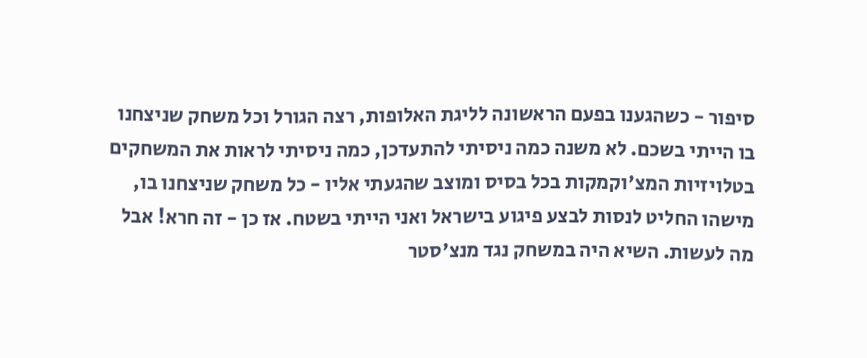סיפור - כשהגענו בפעם הראשונה לליגת האלופות, רצה הגורל וכל משחק שניצחנו בו הייתי בשכם. לא משנה כמה ניסיתי להתעדכן, כמה ניסיתי לראות את המשחקים בטלויזיות המצ'וקמקות בכל בסיס ומוצב שהגעתי אליו - כל משחק שניצחנו בו, מישהו החליט לנסות לבצע פיגוע בישראל ואני הייתי בשטח. אז כן - זה חרא! אבל מה לעשות. השיא היה במשחק נגד מנצ'סטר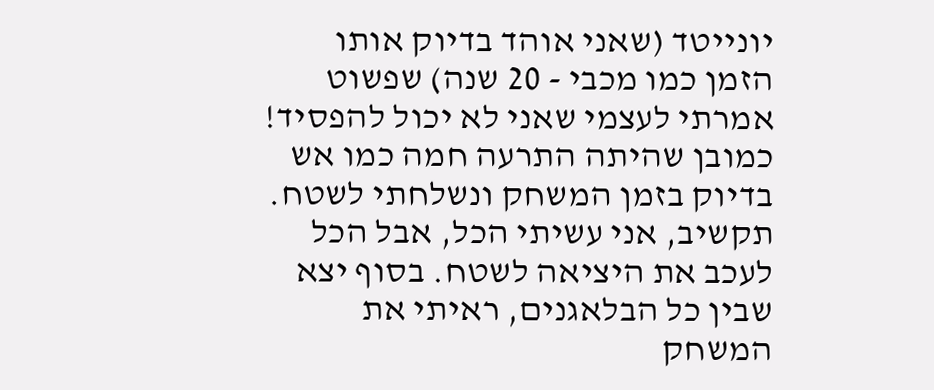יונייטד (שאני אוהד בדיוק אותו הזמן כמו מכבי - 20 שנה) שפשוט אמרתי לעצמי שאני לא יכול להפסיד! כמובן שהיתה התרעה חמה כמו אש בדיוק בזמן המשחק ונשלחתי לשטח. תקשיב, אני עשיתי הכל, אבל הכל לעכב את היציאה לשטח. בסוף יצא שבין כל הבלאגנים, ראיתי את המשחק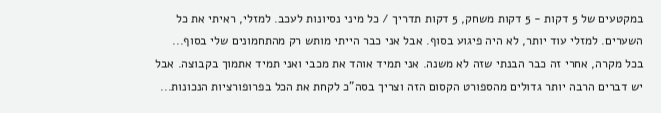במקטעים של 5 דקות - 5 דקות משחק, 5 דקות תדריך / כל מיני נסיונות לעכב. למזלי, ראיתי את כל השערים. למזלי עוד יותר, לא היה פיגוע בסוף. אבל אני כבר הייתי מותש רק מהתחמונים שלי בסוף... בכל מקרה, אחרי זה כבר הבנתי שזה לא משנה. אני תמיד אוהד את מכבי ואני תמיד אתמוך בקבוצה. אבל יש דברים הרבה יותר גדולים מהספורט הקסום הזה וצריך בסה"כ לקחת את הכל בפרופורציות הנכונות...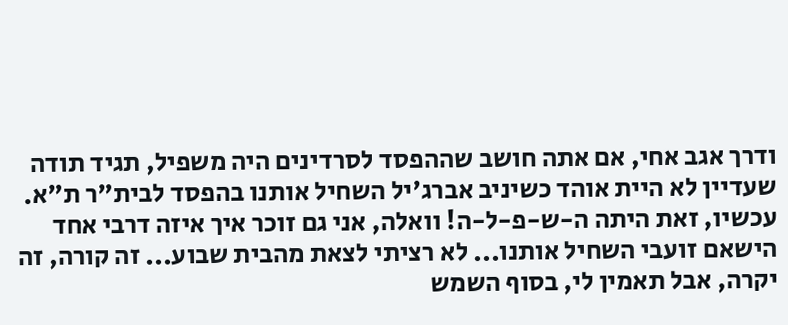ודרך אגב אחי, אם אתה חושב שההפסד לסרדינים היה משפיל, תגיד תודה שעדיין לא היית אוהד כשיניב אברג'יל השחיל אותנו בהפסד לבית"ר ת"א. עכשיו, זאת היתה ה-ש-פ-ל-ה! וואלה, אני גם זוכר איך איזה דרבי אחד הישאם זועבי השחיל אותנו... לא רציתי לצאת מהבית שבוע... זה קורה, זה יקרה, אבל תאמין לי, בסוף השמש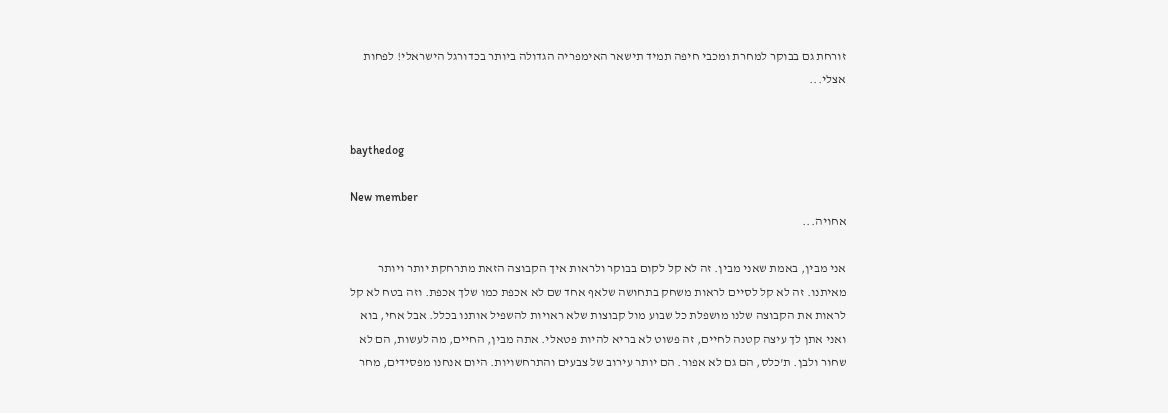זורחת גם בבוקר למחרת ומכבי חיפה תמיד תישאר האימפריה הגדולה ביותר בכדורגל הישראלי! לפחות אצלי...


baythedog

New member
אחויה...

אני מבין, באמת שאני מבין. זה לא קל לקום בבוקר ולראות איך הקבוצה הזאת מתרחקת יותר ויותר מאיתנו. זה לא קל לסיים לראות משחק בתחושה שלאף אחד שם לא אכפת כמו שלך אכפת. וזה בטח לא קל לראות את הקבוצה שלנו מושפלת כל שבוע מול קבוצות שלא ראויות להשפיל אותנו בכלל. אבל אחי, בוא ואני אתן לך עיצה קטנה לחיים, זה פשוט לא בריא להיות פטאלי. אתה מבין, החיים, מה לעשות, הם לא שחור ולבן. ת'כלס, הם גם לא אפור. הם יותר עירוב של צבעים והתרחשויות. היום אנחנו מפסידים, מחר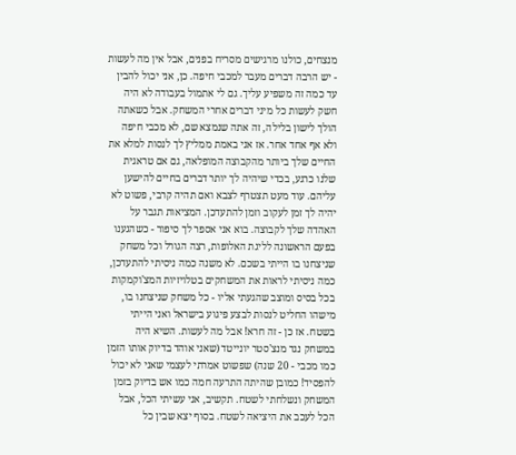מנצחים, כולנו מרגישים מסריח בפנים, אבל אין מה לעשות - יש הרבה דברים מעבר למכבי חיפה. כן, אני יכול להבין עד כמה זה משפיע עליך. גם לי אתמול בעבודה לא היה חשק לעשות כל מיני דברים אחרי המשחק. אבל כשאתה הולך לישון בלילה, זה אתה שנמצא שם, לא מכבי חיפה ולא אף אחד אחר. אז אני באמת ממליץ לך לנסות למלא את החיים שלך ביותר מהקבוצה המופלאה, גם אם טראגית שלנו כרגע, בכדי שיהיה לך יותר דברים בחיים להישען עליהם. עוד מעט תצטרף לצבא ואם תהיה קרבי, פשוט לא יהיה לך זמן לעקוב וזמן להתעדכן. המציאות תגבר על האהדה שלך לקבוצה. בוא אני אספר לך סיפור - כשהגענו בפעם הראשונה לליגת האלופות, רצה הגורל וכל משחק שניצחנו בו הייתי בשכם. לא משנה כמה ניסיתי להתעדכן, כמה ניסיתי לראות את המשחקים בטלויזיות המצ'וקמקות בכל בסיס ומוצב שהגעתי אליו - כל משחק שניצחנו בו, מישהו החליט לנסות לבצע פיגוע בישראל ואני הייתי בשטח. אז כן - זה חרא! אבל מה לעשות. השיא היה במשחק נגד מנצ'סטר יונייטד (שאני אוהד בדיוק אותו הזמן כמו מכבי - 20 שנה) שפשוט אמרתי לעצמי שאני לא יכול להפסיד! כמובן שהיתה התרעה חמה כמו אש בדיוק בזמן המשחק ונשלחתי לשטח. תקשיב, אני עשיתי הכל, אבל הכל לעכב את היציאה לשטח. בסוף יצא שבין כל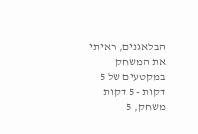הבלאגנים, ראיתי את המשחק במקטעים של 5 דקות - 5 דקות משחק, 5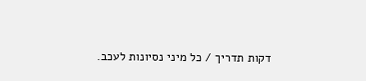דקות תדריך / כל מיני נסיונות לעכב.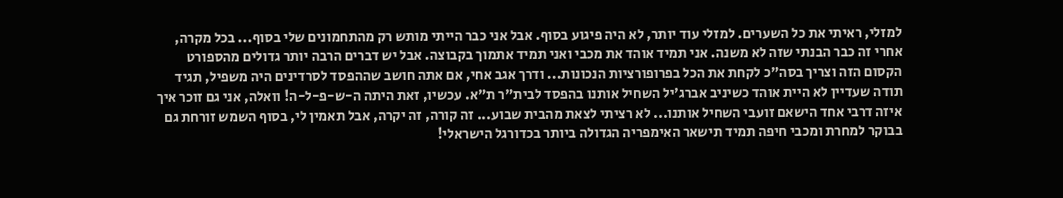למזלי, ראיתי את כל השערים. למזלי עוד יותר, לא היה פיגוע בסוף. אבל אני כבר הייתי מותש רק מהתחמונים שלי בסוף... בכל מקרה, אחרי זה כבר הבנתי שזה לא משנה. אני תמיד אוהד את מכבי ואני תמיד אתמוך בקבוצה. אבל יש דברים הרבה יותר גדולים מהספורט הקסום הזה וצריך בסה"כ לקחת את הכל בפרופורציות הנכונות... ודרך אגב אחי, אם אתה חושב שההפסד לסרדינים היה משפיל, תגיד תודה שעדיין לא היית אוהד כשיניב אברג'יל השחיל אותנו בהפסד לבית"ר ת"א. עכשיו, זאת היתה ה-ש-פ-ל-ה! וואלה, אני גם זוכר איך איזה דרבי אחד הישאם זועבי השחיל אותנו... לא רציתי לצאת מהבית שבוע... זה קורה, זה יקרה, אבל תאמין לי, בסוף השמש זורחת גם בבוקר למחרת ומכבי חיפה תמיד תישאר האימפריה הגדולה ביותר בכדורגל הישראלי!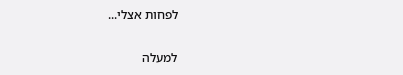לפחות אצלי...

למעלה